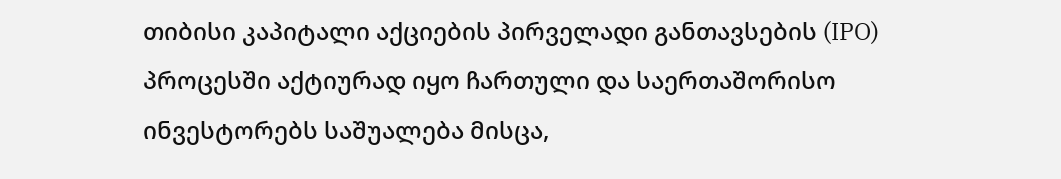თიბისი კაპიტალი აქციების პირველადი განთავსების (IPO) პროცესში აქტიურად იყო ჩართული და საერთაშორისო ინვესტორებს საშუალება მისცა,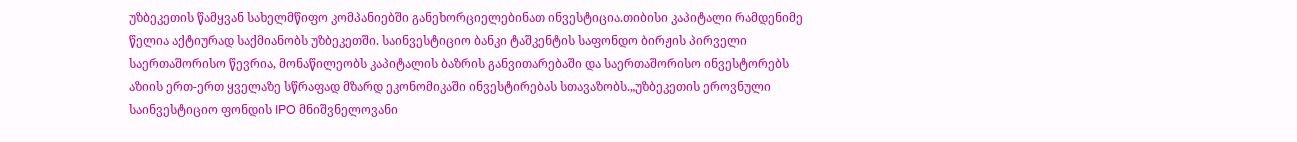უზბეკეთის წამყვან სახელმწიფო კომპანიებში განეხორციელებინათ ინვესტიცია.თიბისი კაპიტალი რამდენიმე წელია აქტიურად საქმიანობს უზბეკეთში. საინვესტიციო ბანკი ტაშკენტის საფონდო ბირჟის პირველი საერთაშორისო წევრია, მონაწილეობს კაპიტალის ბაზრის განვითარებაში და საერთაშორისო ინვესტორებს აზიის ერთ-ერთ ყველაზე სწრაფად მზარდ ეკონომიკაში ინვესტირებას სთავაზობს.„უზბეკეთის ეროვნული საინვესტიციო ფონდის IPO მნიშვნელოვანი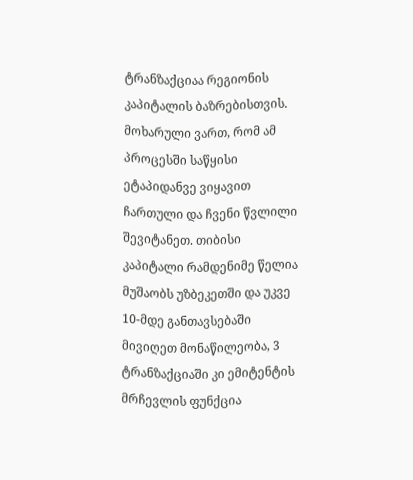ტრანზაქციაა რეგიონის კაპიტალის ბაზრებისთვის. მოხარული ვართ, რომ ამ პროცესში საწყისი ეტაპიდანვე ვიყავით ჩართული და ჩვენი წვლილი შევიტანეთ. თიბისი კაპიტალი რამდენიმე წელია მუშაობს უზბეკეთში და უკვე 10-მდე განთავსებაში მივიღეთ მონაწილეობა, 3 ტრანზაქციაში კი ემიტენტის მრჩევლის ფუნქცია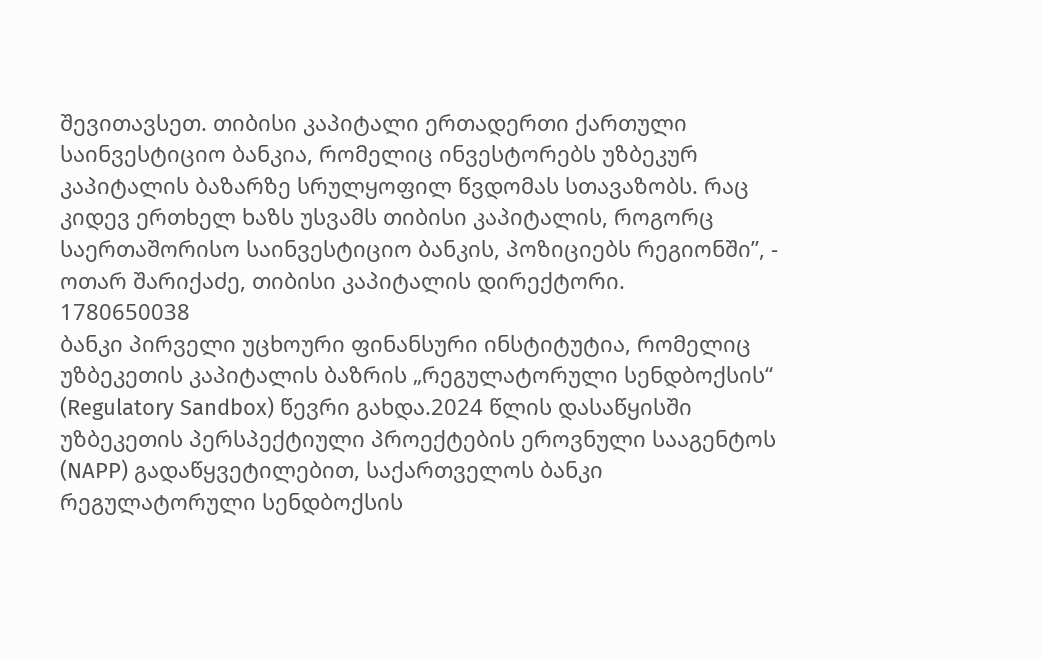შევითავსეთ. თიბისი კაპიტალი ერთადერთი ქართული საინვესტიციო ბანკია, რომელიც ინვესტორებს უზბეკურ კაპიტალის ბაზარზე სრულყოფილ წვდომას სთავაზობს. რაც კიდევ ერთხელ ხაზს უსვამს თიბისი კაპიტალის, როგორც საერთაშორისო საინვესტიციო ბანკის, პოზიციებს რეგიონში”, - ოთარ შარიქაძე, თიბისი კაპიტალის დირექტორი.
1780650038
ბანკი პირველი უცხოური ფინანსური ინსტიტუტია, რომელიც უზბეკეთის კაპიტალის ბაზრის „რეგულატორული სენდბოქსის“ (Regulatory Sandbox) წევრი გახდა.2024 წლის დასაწყისში უზბეკეთის პერსპექტიული პროექტების ეროვნული სააგენტოს (NAPP) გადაწყვეტილებით, საქართველოს ბანკი რეგულატორული სენდბოქსის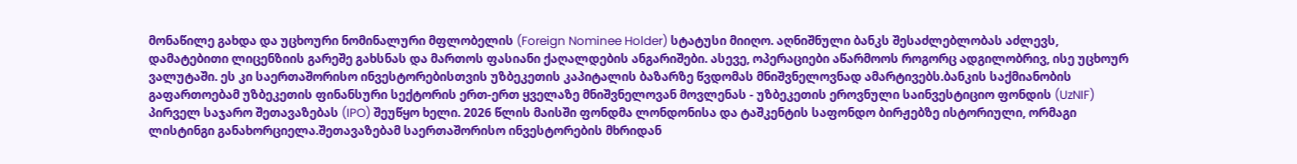მონაწილე გახდა და უცხოური ნომინალური მფლობელის (Foreign Nominee Holder) სტატუსი მიიღო. აღნიშნული ბანკს შესაძლებლობას აძლევს, დამატებითი ლიცენზიის გარეშე გახსნას და მართოს ფასიანი ქაღალდების ანგარიშები. ასევე, ოპერაციები აწარმოოს როგორც ადგილობრივ, ისე უცხოურ ვალუტაში. ეს კი საერთაშორისო ინვესტორებისთვის უზბეკეთის კაპიტალის ბაზარზე წვდომას მნიშვნელოვნად ამარტივებს.ბანკის საქმიანობის გაფართოებამ უზბეკეთის ფინანსური სექტორის ერთ-ერთ ყველაზე მნიშვნელოვან მოვლენას - უზბეკეთის ეროვნული საინვესტიციო ფონდის (UzNIF) პირველ საჯარო შეთავაზებას (IPO) შეუწყო ხელი. 2026 წლის მაისში ფონდმა ლონდონისა და ტაშკენტის საფონდო ბირჟებზე ისტორიული, ორმაგი ლისტინგი განახორციელა.შეთავაზებამ საერთაშორისო ინვესტორების მხრიდან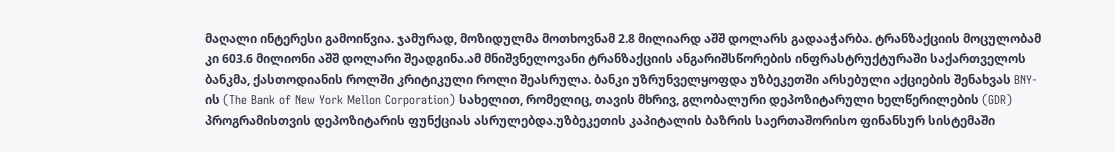მაღალი ინტერესი გამოიწვია. ჯამურად, მოზიდულმა მოთხოვნამ 2.8 მილიარდ აშშ დოლარს გადააჭარბა. ტრანზაქციის მოცულობამ კი 603.6 მილიონი აშშ დოლარი შეადგინა.ამ მნიშვნელოვანი ტრანზაქციის ანგარიშსწორების ინფრასტრუქტურაში საქართველოს ბანკმა, ქასთოდიანის როლში კრიტიკული როლი შეასრულა. ბანკი უზრუნველყოფდა უზბეკეთში არსებული აქციების შენახვას BNY-ის (The Bank of New York Mellon Corporation) სახელით, რომელიც, თავის მხრივ, გლობალური დეპოზიტარული ხელწერილების (GDR) პროგრამისთვის დეპოზიტარის ფუნქციას ასრულებდა.უზბეკეთის კაპიტალის ბაზრის საერთაშორისო ფინანსურ სისტემაში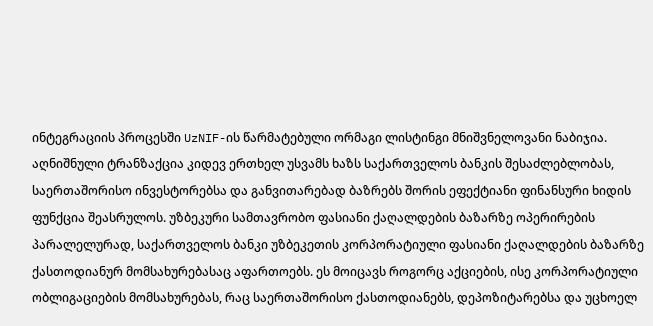ინტეგრაციის პროცესში UzNIF-ის წარმატებული ორმაგი ლისტინგი მნიშვნელოვანი ნაბიჯია. აღნიშნული ტრანზაქცია კიდევ ერთხელ უსვამს ხაზს საქართველოს ბანკის შესაძლებლობას, საერთაშორისო ინვესტორებსა და განვითარებად ბაზრებს შორის ეფექტიანი ფინანსური ხიდის ფუნქცია შეასრულოს. უზბეკური სამთავრობო ფასიანი ქაღალდების ბაზარზე ოპერირების პარალელურად, საქართველოს ბანკი უზბეკეთის კორპორატიული ფასიანი ქაღალდების ბაზარზე ქასთოდიანურ მომსახურებასაც აფართოებს. ეს მოიცავს როგორც აქციების, ისე კორპორატიული ობლიგაციების მომსახურებას, რაც საერთაშორისო ქასთოდიანებს, დეპოზიტარებსა და უცხოელ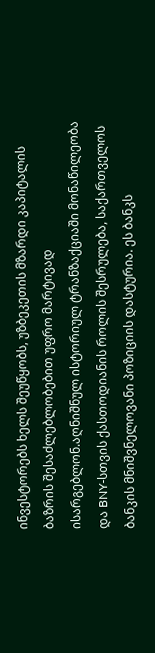ინვესტორებს ხელს შეუწყობს, უზბეკეთის მზარდი კაპიტალის ბაზრის შესაძლებლობებით უფრო მარტივად ისარგებლონ.აღნიშნულ ისტორიულ ტრანზაქციაში მონაწილეობა და BNY-სთვის ქასთოდიანის როლის შესრულება, საქართველოს ბანკის მნიშვნელოვანი პოზიციის დასტურია. ეს ბანკს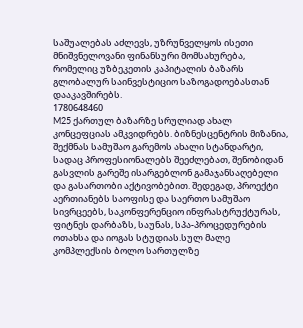საშუალებას აძლევს, უზრუნველყოს ისეთი მნიშვნელოვანი ფინანსური მომსახურება, რომელიც უზბეკეთის კაპიტალის ბაზარს გლობალურ საინვესტიციო საზოგადოებასთან დააკავშირებს.
1780648460
M25 ქართულ ბაზარზე სრულიად ახალ კონცეფციას ამკვიდრებს. ბიზნესცენტრის მიზანია, შექმნას სამუშაო გარემოს ახალი სტანდარტი, სადაც პროფესიონალებს შეეძლებათ, შენობიდან გასვლის გარეშე ისარგებლონ გამაჯანსაღებელი და გასართობი აქტივობებით. შედეგად, პროექტი აერთიანებს საოფისე და საერთო სამუშაო სივრცეებს, საკონფერენციო ინფრასტრუქტურას, ფიტნეს დარბაზს, საუნას, სპა-პროცედურების ოთახსა და იოგას სტუდიას.სულ მალე კომპლექსის ბოლო სართულზე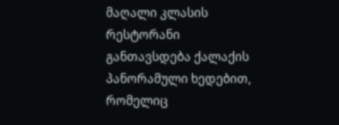მაღალი კლასის რესტორანი განთავსდება ქალაქის პანორამული ხედებით, რომელიც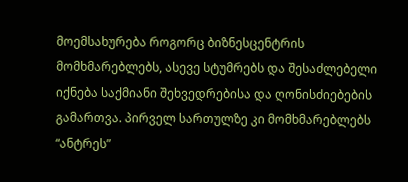მოემსახურება როგორც ბიზნესცენტრის მომხმარებლებს, ასევე სტუმრებს და შესაძლებელი იქნება საქმიანი შეხვედრებისა და ღონისძიებების გამართვა. პირველ სართულზე კი მომხმარებლებს “ანტრეს”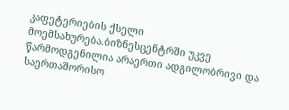კაფეტერიების ქსელი მოემსახურება.ბიზნესცენტრში უკვე წარმოდგენილია არაერთი ადგილობრივი და საერთაშორისო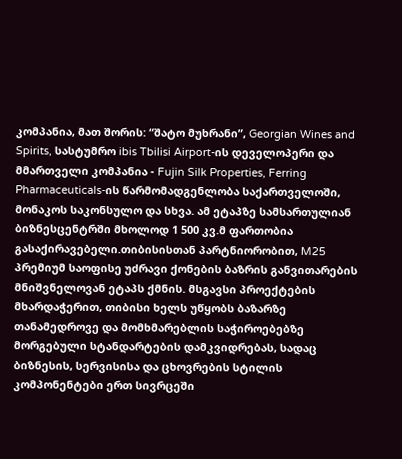კომპანია, მათ შორის: “შატო მუხრანი”, Georgian Wines and Spirits, სასტუმრო ibis Tbilisi Airport-ის დეველოპერი და მმართველი კომპანია - Fujin Silk Properties, Ferring Pharmaceuticals-ის წარმომადგენლობა საქართველოში, მონაკოს საკონსულო და სხვა. ამ ეტაპზე სამსართულიან ბიზნესცენტრში მხოლოდ 1 500 კვ.მ ფართობია გასაქირავებელი.თიბისისთან პარტნიორობით, M25 პრემიუმ საოფისე უძრავი ქონების ბაზრის განვითარების მნიშვნელოვან ეტაპს ქმნის. მსგავსი პროექტების მხარდაჭერით, თიბისი ხელს უწყობს ბაზარზე თანამედროვე და მომხმარებლის საჭიროებებზე მორგებული სტანდარტების დამკვიდრებას, სადაც ბიზნესის, სერვისისა და ცხოვრების სტილის კომპონენტები ერთ სივრცეში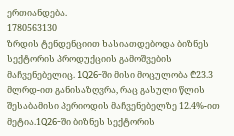ერთიანდება.
1780563130
ზრდის ტენდენციით ხასიათდებოდა ბიზნეს სექტორის პროდუქციის გამოშვების მაჩვენებელიც. 1Q26-ში მისი მოცულობა ₾23.3 მლრდ-ით განისაზღვრა, რაც გასული წლის შესაბამისი პერიოდის მაჩვენებელზე 12.4%-ით მეტია.1Q26-ში ბიზნეს სექტორის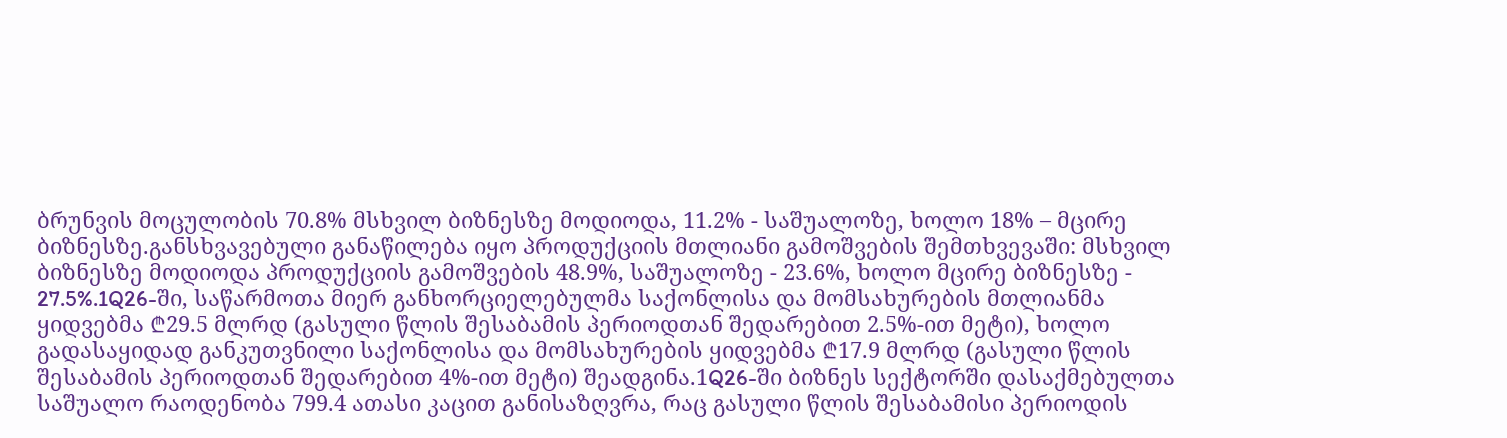ბრუნვის მოცულობის 70.8% მსხვილ ბიზნესზე მოდიოდა, 11.2% - საშუალოზე, ხოლო 18% – მცირე ბიზნესზე.განსხვავებული განაწილება იყო პროდუქციის მთლიანი გამოშვების შემთხვევაში: მსხვილ ბიზნესზე მოდიოდა პროდუქციის გამოშვების 48.9%, საშუალოზე - 23.6%, ხოლო მცირე ბიზნესზე - 27.5%.1Q26-ში, საწარმოთა მიერ განხორციელებულმა საქონლისა და მომსახურების მთლიანმა ყიდვებმა ₾29.5 მლრდ (გასული წლის შესაბამის პერიოდთან შედარებით 2.5%-ით მეტი), ხოლო გადასაყიდად განკუთვნილი საქონლისა და მომსახურების ყიდვებმა ₾17.9 მლრდ (გასული წლის შესაბამის პერიოდთან შედარებით 4%-ით მეტი) შეადგინა.1Q26-ში ბიზნეს სექტორში დასაქმებულთა საშუალო რაოდენობა 799.4 ათასი კაცით განისაზღვრა, რაც გასული წლის შესაბამისი პერიოდის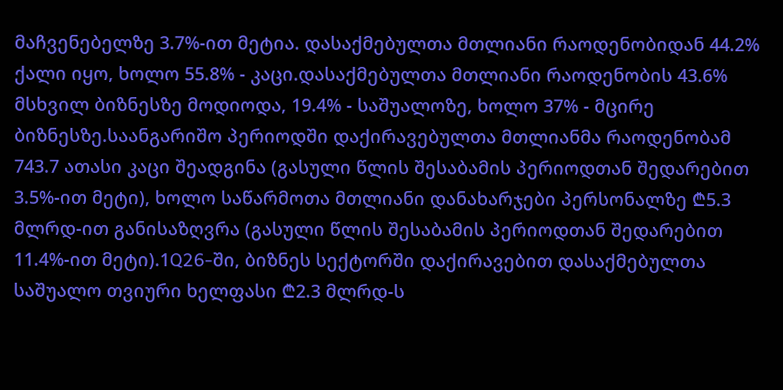მაჩვენებელზე 3.7%-ით მეტია. დასაქმებულთა მთლიანი რაოდენობიდან 44.2% ქალი იყო, ხოლო 55.8% - კაცი.დასაქმებულთა მთლიანი რაოდენობის 43.6% მსხვილ ბიზნესზე მოდიოდა, 19.4% - საშუალოზე, ხოლო 37% - მცირე ბიზნესზე.საანგარიშო პერიოდში დაქირავებულთა მთლიანმა რაოდენობამ 743.7 ათასი კაცი შეადგინა (გასული წლის შესაბამის პერიოდთან შედარებით 3.5%-ით მეტი), ხოლო საწარმოთა მთლიანი დანახარჯები პერსონალზე ₾5.3 მლრდ-ით განისაზღვრა (გასული წლის შესაბამის პერიოდთან შედარებით 11.4%-ით მეტი).1Q26-ში, ბიზნეს სექტორში დაქირავებით დასაქმებულთა საშუალო თვიური ხელფასი ₾2.3 მლრდ-ს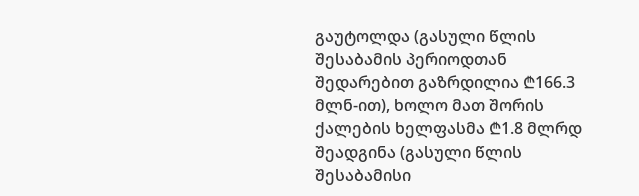გაუტოლდა (გასული წლის შესაბამის პერიოდთან შედარებით გაზრდილია ₾166.3 მლნ-ით), ხოლო მათ შორის ქალების ხელფასმა ₾1.8 მლრდ შეადგინა (გასული წლის შესაბამისი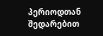პერიოდთან შედარებით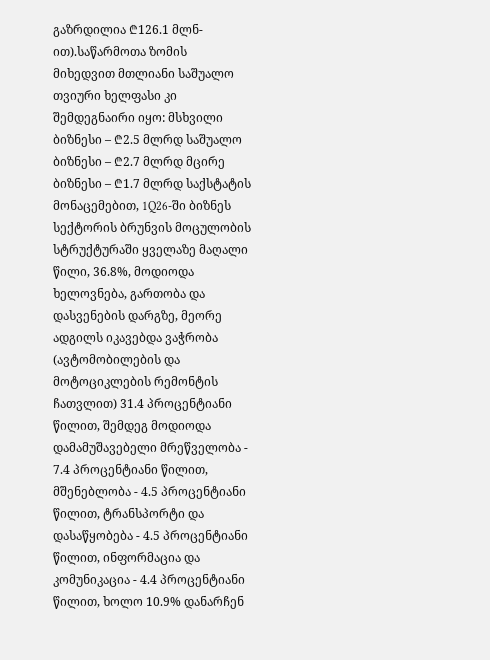გაზრდილია ₾126.1 მლნ-ით).საწარმოთა ზომის მიხედვით მთლიანი საშუალო თვიური ხელფასი კი შემდეგნაირი იყო: მსხვილი ბიზნესი – ₾2.5 მლრდ საშუალო ბიზნესი – ₾2.7 მლრდ მცირე ბიზნესი – ₾1.7 მლრდ საქსტატის მონაცემებით, 1Q26-ში ბიზნეს სექტორის ბრუნვის მოცულობის სტრუქტურაში ყველაზე მაღალი წილი, 36.8%, მოდიოდა ხელოვნება, გართობა და დასვენების დარგზე, მეორე ადგილს იკავებდა ვაჭრობა (ავტომობილების და მოტოციკლების რემონტის ჩათვლით) 31.4 პროცენტიანი წილით, შემდეგ მოდიოდა დამამუშავებელი მრეწველობა - 7.4 პროცენტიანი წილით, მშენებლობა - 4.5 პროცენტიანი წილით, ტრანსპორტი და დასაწყობება - 4.5 პროცენტიანი წილით, ინფორმაცია და კომუნიკაცია - 4.4 პროცენტიანი წილით, ხოლო 10.9% დანარჩენ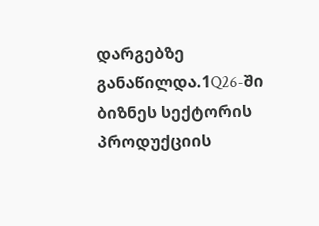დარგებზე განაწილდა.1Q26-ში ბიზნეს სექტორის პროდუქციის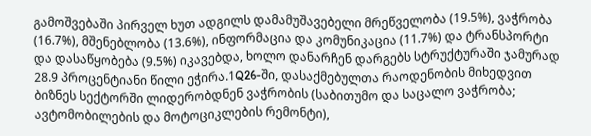გამოშვებაში პირველ ხუთ ადგილს დამამუშავებელი მრეწველობა (19.5%), ვაჭრობა (16.7%), მშენებლობა (13.6%), ინფორმაცია და კომუნიკაცია (11.7%) და ტრანსპორტი და დასაწყობება (9.5%) იკავებდა, ხოლო დანარჩენ დარგებს სტრუქტურაში ჯამურად 28.9 პროცენტიანი წილი ეჭირა.1Q26-ში, დასაქმებულთა რაოდენობის მიხედვით ბიზნეს სექტორში ლიდერობდნენ ვაჭრობის (საბითუმო და საცალო ვაჭრობა; ავტომობილების და მოტოციკლების რემონტი),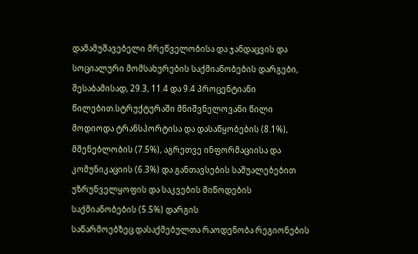დამამუშავებელი მრეწველობისა და ჯანდაცვის და სოციალური მომსახურების საქმიანობების დარგები, შესაბამისად, 29.3, 11.4 და 9.4 პროცენტიანი წილებით.სტრუქტურაში მნიშვნელოვანი წილი მოდიოდა ტრანსპორტისა და დასაწყობების (8.1%), მშენებლობის (7.5%), აგრეთვე ინფორმაციისა და კომუნიკაციის (6.3%) და განთავსების საშუალებებით უზრუნველყოფის და საკვების მიწოდების საქმიანობების (5.5%) დარგის საწარმოებზეც.დასაქმებულთა რაოდენობა რეგიონების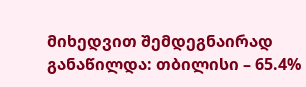მიხედვით შემდეგნაირად განაწილდა: თბილისი – 65.4%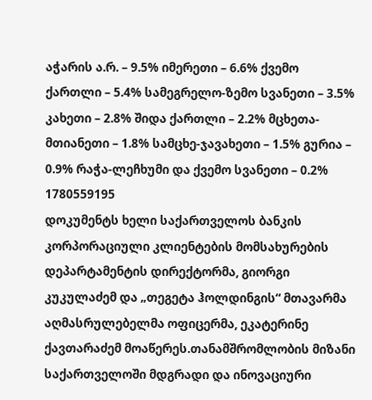აჭარის ა.რ. – 9.5% იმერეთი – 6.6% ქვემო ქართლი – 5.4% სამეგრელო-ზემო სვანეთი – 3.5% კახეთი – 2.8% შიდა ქართლი – 2.2% მცხეთა-მთიანეთი – 1.8% სამცხე-ჯავახეთი – 1.5% გურია – 0.9% რაჭა-ლეჩხუმი და ქვემო სვანეთი – 0.2%
1780559195
დოკუმენტს ხელი საქართველოს ბანკის კორპორაციული კლიენტების მომსახურების დეპარტამენტის დირექტორმა, გიორგი კუკულაძემ და „თეგეტა ჰოლდინგის“ მთავარმა აღმასრულებელმა ოფიცერმა, ეკატერინე ქავთარაძემ მოაწერეს.თანამშრომლობის მიზანი საქართველოში მდგრადი და ინოვაციური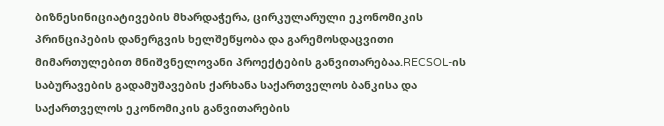ბიზნესინიციატივების მხარდაჭერა, ცირკულარული ეკონომიკის პრინციპების დანერგვის ხელშეწყობა და გარემოსდაცვითი მიმართულებით მნიშვნელოვანი პროექტების განვითარებაა.RECSOL-ის საბურავების გადამუშავების ქარხანა საქართველოს ბანკისა და საქართველოს ეკონომიკის განვითარების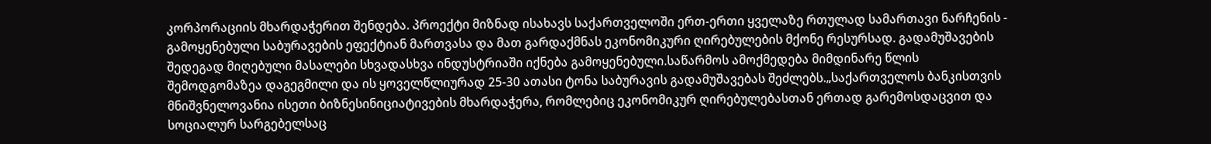კორპორაციის მხარდაჭერით შენდება. პროექტი მიზნად ისახავს საქართველოში ერთ-ერთი ყველაზე რთულად სამართავი ნარჩენის - გამოყენებული საბურავების ეფექტიან მართვასა და მათ გარდაქმნას ეკონომიკური ღირებულების მქონე რესურსად. გადამუშავების შედეგად მიღებული მასალები სხვადასხვა ინდუსტრიაში იქნება გამოყენებული.საწარმოს ამოქმედება მიმდინარე წლის შემოდგომაზეა დაგეგმილი და ის ყოველწლიურად 25-30 ათასი ტონა საბურავის გადამუშავებას შეძლებს.„საქართველოს ბანკისთვის მნიშვნელოვანია ისეთი ბიზნესინიციატივების მხარდაჭერა, რომლებიც ეკონომიკურ ღირებულებასთან ერთად გარემოსდაცვით და სოციალურ სარგებელსაც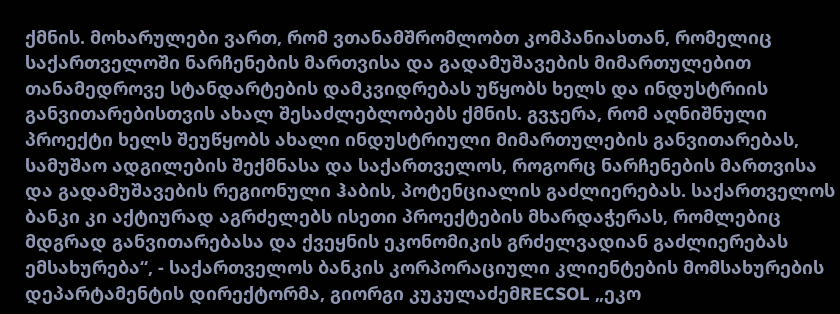ქმნის. მოხარულები ვართ, რომ ვთანამშრომლობთ კომპანიასთან, რომელიც საქართველოში ნარჩენების მართვისა და გადამუშავების მიმართულებით თანამედროვე სტანდარტების დამკვიდრებას უწყობს ხელს და ინდუსტრიის განვითარებისთვის ახალ შესაძლებლობებს ქმნის. გვჯერა, რომ აღნიშნული პროექტი ხელს შეუწყობს ახალი ინდუსტრიული მიმართულების განვითარებას, სამუშაო ადგილების შექმნასა და საქართველოს, როგორც ნარჩენების მართვისა და გადამუშავების რეგიონული ჰაბის, პოტენციალის გაძლიერებას. საქართველოს ბანკი კი აქტიურად აგრძელებს ისეთი პროექტების მხარდაჭერას, რომლებიც მდგრად განვითარებასა და ქვეყნის ეკონომიკის გრძელვადიან გაძლიერებას ემსახურება“, - საქართველოს ბანკის კორპორაციული კლიენტების მომსახურების დეპარტამენტის დირექტორმა, გიორგი კუკულაძემRECSOL „ეკო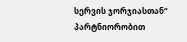სერვის ჯორჯიასთან“ პარტნიორობით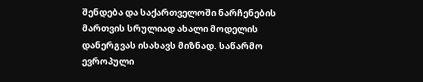შენდება და საქართველოში ნარჩენების მართვის სრულიად ახალი მოდელის დანერგვას ისახავს მიზნად. საწარმო ევროპული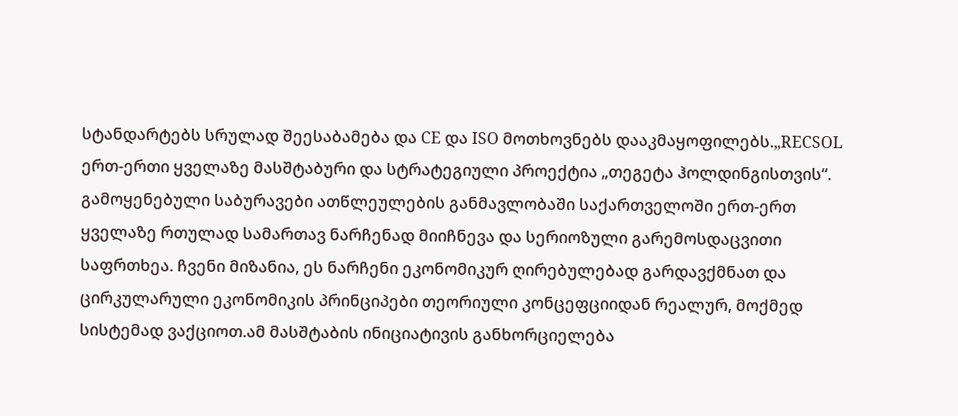სტანდარტებს სრულად შეესაბამება და CE და ISO მოთხოვნებს დააკმაყოფილებს.„RECSOL ერთ-ერთი ყველაზე მასშტაბური და სტრატეგიული პროექტია „თეგეტა ჰოლდინგისთვის“. გამოყენებული საბურავები ათწლეულების განმავლობაში საქართველოში ერთ-ერთ ყველაზე რთულად სამართავ ნარჩენად მიიჩნევა და სერიოზული გარემოსდაცვითი საფრთხეა. ჩვენი მიზანია, ეს ნარჩენი ეკონომიკურ ღირებულებად გარდავქმნათ და ცირკულარული ეკონომიკის პრინციპები თეორიული კონცეფციიდან რეალურ, მოქმედ სისტემად ვაქციოთ.ამ მასშტაბის ინიციატივის განხორციელება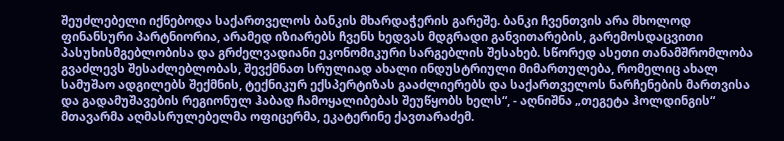შეუძლებელი იქნებოდა საქართველოს ბანკის მხარდაჭერის გარეშე. ბანკი ჩვენთვის არა მხოლოდ ფინანსური პარტნიორია, არამედ იზიარებს ჩვენს ხედვას მდგრადი განვითარების, გარემოსდაცვითი პასუხისმგებლობისა და გრძელვადიანი ეკონომიკური სარგებლის შესახებ. სწორედ ასეთი თანამშრომლობა გვაძლევს შესაძლებლობას, შევქმნათ სრულიად ახალი ინდუსტრიული მიმართულება, რომელიც ახალ სამუშაო ადგილებს შექმნის, ტექნიკურ ექსპერტიზას გააძლიერებს და საქართველოს ნარჩენების მართვისა და გადამუშავების რეგიონულ ჰაბად ჩამოყალიბებას შეუწყობს ხელს“, - აღნიშნა „თეგეტა ჰოლდინგის“ მთავარმა აღმასრულებელმა ოფიცერმა, ეკატერინე ქავთარაძემ.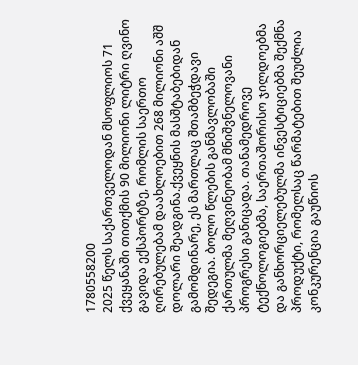1780558200
2025 წელს საქართველოდან მსოფლიოს 71 ქვეყანაში თითქმის 90 მილიონი ლიტრი ღვინო გავიდა ექსპორტზე, რომლის საერთო ღირებულებამ დაახლოებით 268 მილიონი აშშ დოლარი შეადგინა.ქვეყნის მასშტაბებიდან გამომდინარე, ეს მართლაც შთამბეჭდავი შედეგია. ბოლო წლების განმავლობაში ქართულმა მეღვინეობამ მნიშვნელოვანი პროგრესი განიცადა. თანამედროვე ტექნოლოგიებმა, საერთაშორისო ჯილდოებმა და განხორციელებულმა ინვესტიციებმა შექმნა პროდუქტი, რომელსაც წარმატებით შეუძლია კონკურენცია გაუწიოს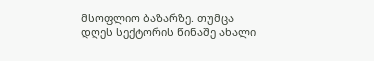მსოფლიო ბაზარზე. თუმცა დღეს სექტორის წინაშე ახალი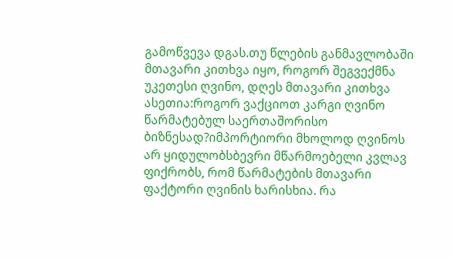გამოწვევა დგას.თუ წლების განმავლობაში მთავარი კითხვა იყო, როგორ შეგვექმნა უკეთესი ღვინო, დღეს მთავარი კითხვა ასეთია:როგორ ვაქციოთ კარგი ღვინო წარმატებულ საერთაშორისო ბიზნესად?იმპორტიორი მხოლოდ ღვინოს არ ყიდულობსბევრი მწარმოებელი კვლავ ფიქრობს, რომ წარმატების მთავარი ფაქტორი ღვინის ხარისხია. რა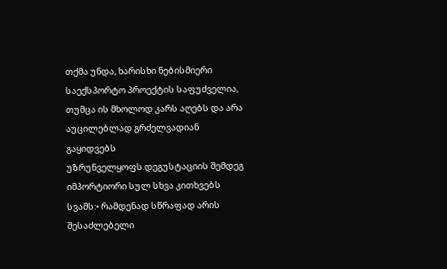თქმა უნდა, ხარისხი ნებისმიერი საექსპორტო პროექტის საფუძველია, თუმცა ის მხოლოდ კარს აღებს და არა აუცილებლად გრძელვადიან გაყიდვებს უზრუნველყოფს.დეგუსტაციის შემდეგ იმპორტიორი სულ სხვა კითხვებს სვამს:• რამდენად სწრაფად არის შესაძლებელი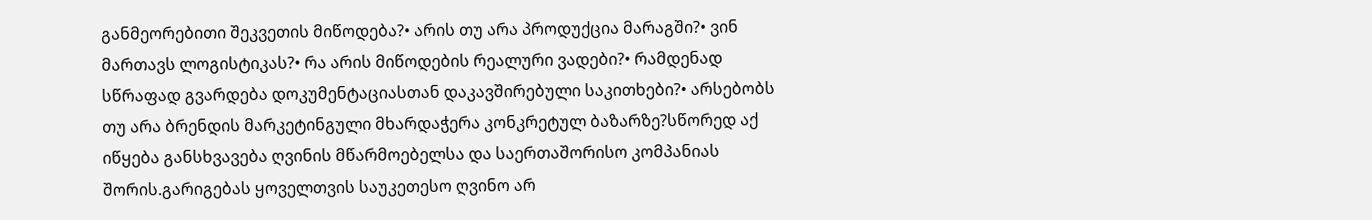განმეორებითი შეკვეთის მიწოდება?• არის თუ არა პროდუქცია მარაგში?• ვინ მართავს ლოგისტიკას?• რა არის მიწოდების რეალური ვადები?• რამდენად სწრაფად გვარდება დოკუმენტაციასთან დაკავშირებული საკითხები?• არსებობს თუ არა ბრენდის მარკეტინგული მხარდაჭერა კონკრეტულ ბაზარზე?სწორედ აქ იწყება განსხვავება ღვინის მწარმოებელსა და საერთაშორისო კომპანიას შორის.გარიგებას ყოველთვის საუკეთესო ღვინო არ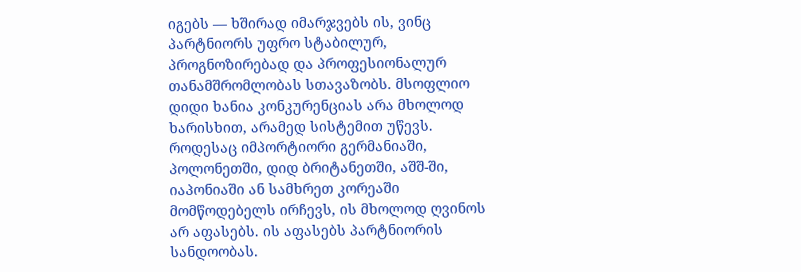იგებს — ხშირად იმარჯვებს ის, ვინც პარტნიორს უფრო სტაბილურ, პროგნოზირებად და პროფესიონალურ თანამშრომლობას სთავაზობს. მსოფლიო დიდი ხანია კონკურენციას არა მხოლოდ ხარისხით, არამედ სისტემით უწევს. როდესაც იმპორტიორი გერმანიაში, პოლონეთში, დიდ ბრიტანეთში, აშშ-ში, იაპონიაში ან სამხრეთ კორეაში მომწოდებელს ირჩევს, ის მხოლოდ ღვინოს არ აფასებს. ის აფასებს პარტნიორის სანდოობას.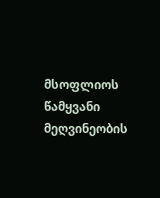მსოფლიოს წამყვანი მეღვინეობის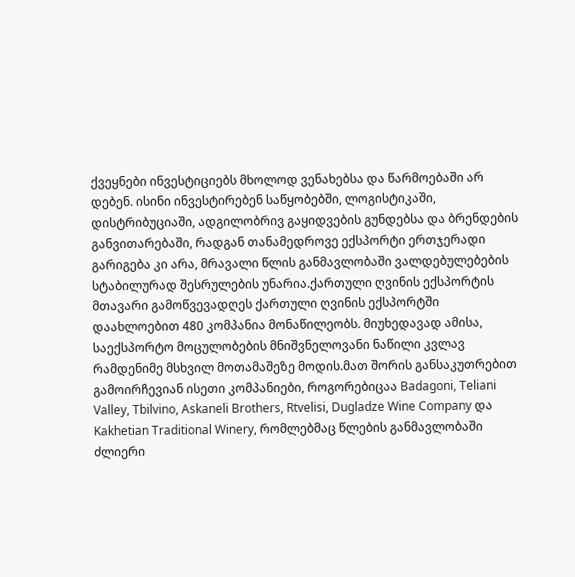ქვეყნები ინვესტიციებს მხოლოდ ვენახებსა და წარმოებაში არ დებენ. ისინი ინვესტირებენ საწყობებში, ლოგისტიკაში, დისტრიბუციაში, ადგილობრივ გაყიდვების გუნდებსა და ბრენდების განვითარებაში, რადგან თანამედროვე ექსპორტი ერთჯერადი გარიგება კი არა, მრავალი წლის განმავლობაში ვალდებულებების სტაბილურად შესრულების უნარია.ქართული ღვინის ექსპორტის მთავარი გამოწვევადღეს ქართული ღვინის ექსპორტში დაახლოებით 480 კომპანია მონაწილეობს. მიუხედავად ამისა, საექსპორტო მოცულობების მნიშვნელოვანი ნაწილი კვლავ რამდენიმე მსხვილ მოთამაშეზე მოდის.მათ შორის განსაკუთრებით გამოირჩევიან ისეთი კომპანიები, როგორებიცაა Badagoni, Teliani Valley, Tbilvino, Askaneli Brothers, Rtvelisi, Dugladze Wine Company და Kakhetian Traditional Winery, რომლებმაც წლების განმავლობაში ძლიერი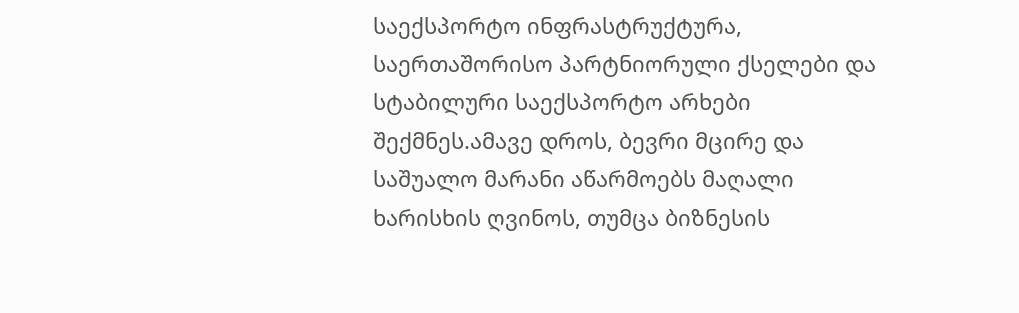საექსპორტო ინფრასტრუქტურა, საერთაშორისო პარტნიორული ქსელები და სტაბილური საექსპორტო არხები შექმნეს.ამავე დროს, ბევრი მცირე და საშუალო მარანი აწარმოებს მაღალი ხარისხის ღვინოს, თუმცა ბიზნესის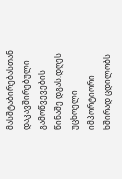მასშტაბირებასთან დაკავშირებული გამოწვევების წინაშე დგას.დღეს უცხოელი იმპორტიორი ხშირად ცდილობს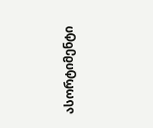ასორტიმენტი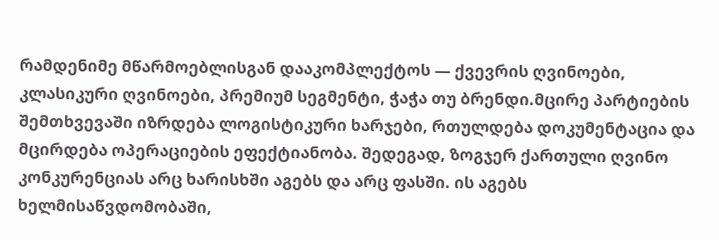რამდენიმე მწარმოებლისგან დააკომპლექტოს — ქვევრის ღვინოები, კლასიკური ღვინოები, პრემიუმ სეგმენტი, ჭაჭა თუ ბრენდი.მცირე პარტიების შემთხვევაში იზრდება ლოგისტიკური ხარჯები, რთულდება დოკუმენტაცია და მცირდება ოპერაციების ეფექტიანობა. შედეგად, ზოგჯერ ქართული ღვინო კონკურენციას არც ხარისხში აგებს და არც ფასში. ის აგებს ხელმისაწვდომობაში,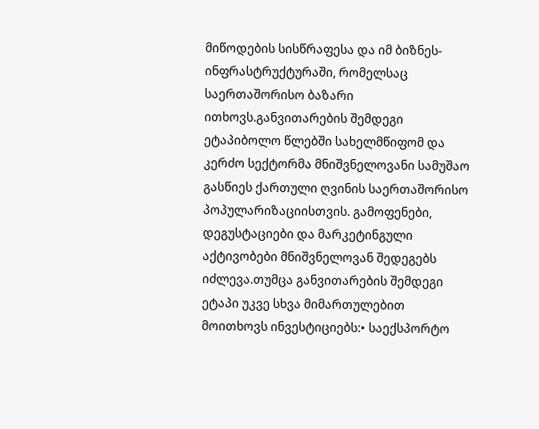მიწოდების სისწრაფესა და იმ ბიზნეს-ინფრასტრუქტურაში, რომელსაც საერთაშორისო ბაზარი ითხოვს.განვითარების შემდეგი ეტაპიბოლო წლებში სახელმწიფომ და კერძო სექტორმა მნიშვნელოვანი სამუშაო გასწიეს ქართული ღვინის საერთაშორისო პოპულარიზაციისთვის. გამოფენები, დეგუსტაციები და მარკეტინგული აქტივობები მნიშვნელოვან შედეგებს იძლევა.თუმცა განვითარების შემდეგი ეტაპი უკვე სხვა მიმართულებით მოითხოვს ინვესტიციებს:• საექსპორტო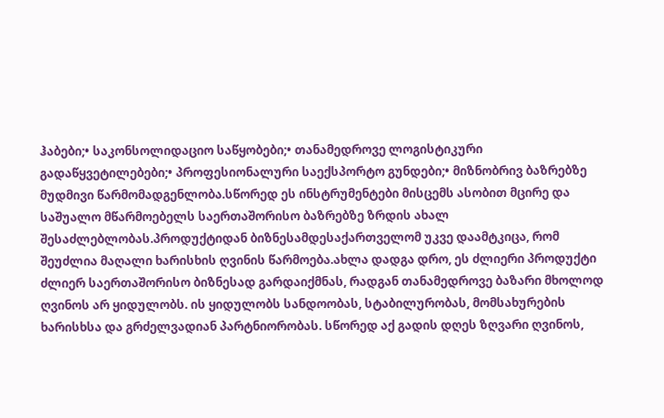ჰაბები;• საკონსოლიდაციო საწყობები;• თანამედროვე ლოგისტიკური გადაწყვეტილებები;• პროფესიონალური საექსპორტო გუნდები;• მიზნობრივ ბაზრებზე მუდმივი წარმომადგენლობა.სწორედ ეს ინსტრუმენტები მისცემს ასობით მცირე და საშუალო მწარმოებელს საერთაშორისო ბაზრებზე ზრდის ახალ შესაძლებლობას.პროდუქტიდან ბიზნესამდესაქართველომ უკვე დაამტკიცა, რომ შეუძლია მაღალი ხარისხის ღვინის წარმოება.ახლა დადგა დრო, ეს ძლიერი პროდუქტი ძლიერ საერთაშორისო ბიზნესად გარდაიქმნას, რადგან თანამედროვე ბაზარი მხოლოდ ღვინოს არ ყიდულობს. ის ყიდულობს სანდოობას, სტაბილურობას, მომსახურების ხარისხსა და გრძელვადიან პარტნიორობას. სწორედ აქ გადის დღეს ზღვარი ღვინოს,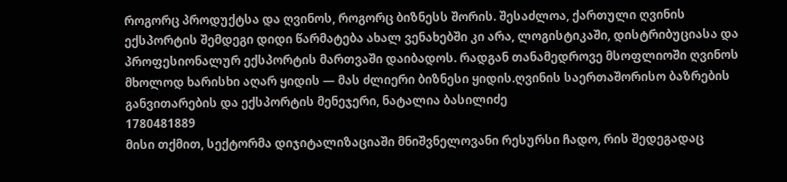როგორც პროდუქტსა და ღვინოს, როგორც ბიზნესს შორის. შესაძლოა, ქართული ღვინის ექსპორტის შემდეგი დიდი წარმატება ახალ ვენახებში კი არა, ლოგისტიკაში, დისტრიბუციასა და პროფესიონალურ ექსპორტის მართვაში დაიბადოს. რადგან თანამედროვე მსოფლიოში ღვინოს მხოლოდ ხარისხი აღარ ყიდის — მას ძლიერი ბიზნესი ყიდის.ღვინის საერთაშორისო ბაზრების განვითარების და ექსპორტის მენეჯერი, ნატალია ბასილიძე
1780481889
მისი თქმით, სექტორმა დიჯიტალიზაციაში მნიშვნელოვანი რესურსი ჩადო, რის შედეგადაც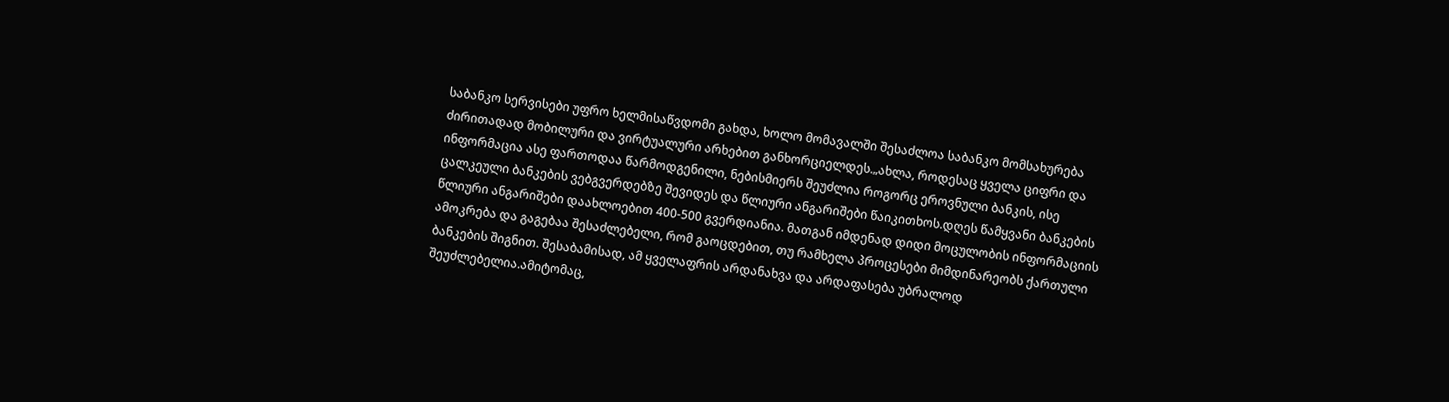საბანკო სერვისები უფრო ხელმისაწვდომი გახდა, ხოლო მომავალში შესაძლოა საბანკო მომსახურება ძირითადად მობილური და ვირტუალური არხებით განხორციელდეს.„ახლა, როდესაც ყველა ციფრი და ინფორმაცია ასე ფართოდაა წარმოდგენილი, ნებისმიერს შეუძლია როგორც ეროვნული ბანკის, ისე ცალკეული ბანკების ვებგვერდებზე შევიდეს და წლიური ანგარიშები წაიკითხოს.დღეს წამყვანი ბანკების წლიური ანგარიშები დაახლოებით 400-500 გვერდიანია. მათგან იმდენად დიდი მოცულობის ინფორმაციის ამოკრება და გაგებაა შესაძლებელი, რომ გაოცდებით, თუ რამხელა პროცესები მიმდინარეობს ქართული ბანკების შიგნით. შესაბამისად, ამ ყველაფრის არდანახვა და არდაფასება უბრალოდ შეუძლებელია.ამიტომაც,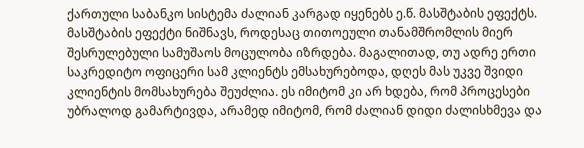ქართული საბანკო სისტემა ძალიან კარგად იყენებს ე.წ. მასშტაბის ეფექტს. მასშტაბის ეფექტი ნიშნავს, როდესაც თითოეული თანამშრომლის მიერ შესრულებული სამუშაოს მოცულობა იზრდება. მაგალითად, თუ ადრე ერთი საკრედიტო ოფიცერი სამ კლიენტს ემსახურებოდა, დღეს მას უკვე შვიდი კლიენტის მომსახურება შეუძლია. ეს იმიტომ კი არ ხდება, რომ პროცესები უბრალოდ გამარტივდა, არამედ იმიტომ, რომ ძალიან დიდი ძალისხმევა და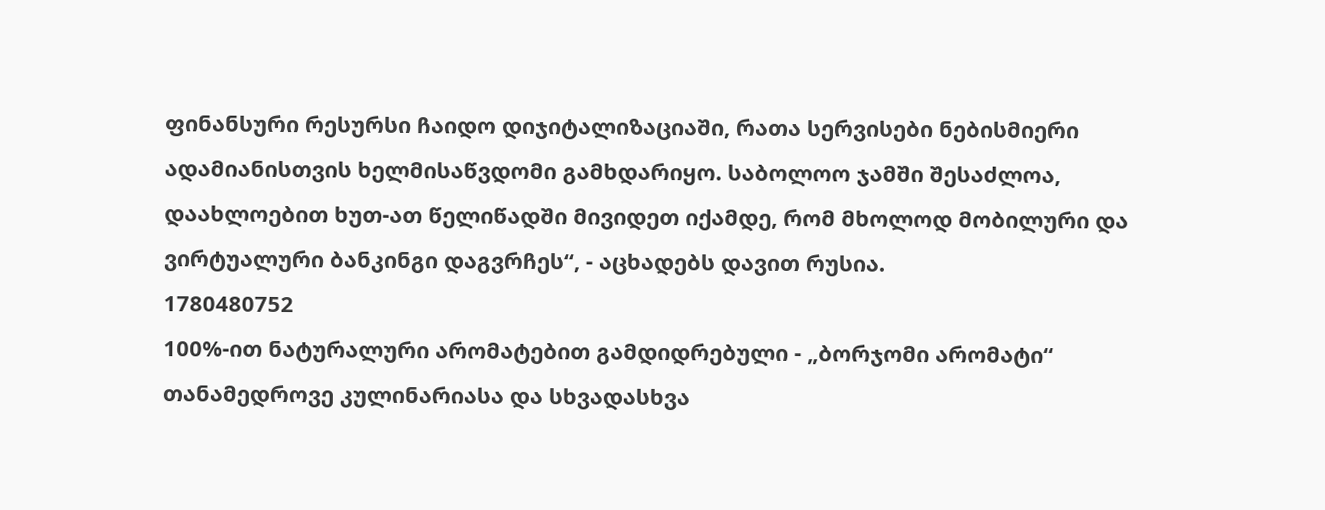ფინანსური რესურსი ჩაიდო დიჯიტალიზაციაში, რათა სერვისები ნებისმიერი ადამიანისთვის ხელმისაწვდომი გამხდარიყო. საბოლოო ჯამში შესაძლოა, დაახლოებით ხუთ-ათ წელიწადში მივიდეთ იქამდე, რომ მხოლოდ მობილური და ვირტუალური ბანკინგი დაგვრჩეს“, - აცხადებს დავით რუსია.
1780480752
100%-ით ნატურალური არომატებით გამდიდრებული - „ბორჯომი არომატი“ თანამედროვე კულინარიასა და სხვადასხვა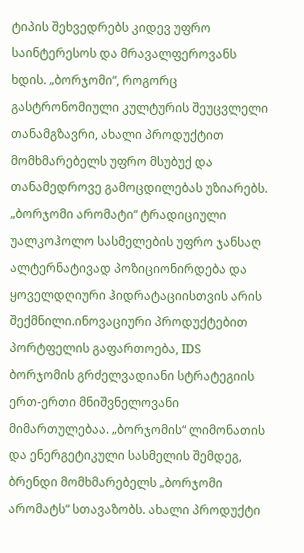ტიპის შეხვედრებს კიდევ უფრო საინტერესოს და მრავალფეროვანს ხდის. „ბორჯომი“, როგორც გასტრონომიული კულტურის შეუცვლელი თანამგზავრი, ახალი პროდუქტით მომხმარებელს უფრო მსუბუქ და თანამედროვე გამოცდილებას უზიარებს. „ბორჯომი არომატი“ ტრადიციული უალკოჰოლო სასმელების უფრო ჯანსაღ ალტერნატივად პოზიციონირდება და ყოველდღიური ჰიდრატაციისთვის არის შექმნილი.ინოვაციური პროდუქტებით პორტფელის გაფართოება, IDS ბორჯომის გრძელვადიანი სტრატეგიის ერთ-ერთი მნიშვნელოვანი მიმართულებაა. „ბორჯომის“ ლიმონათის და ენერგეტიკული სასმელის შემდეგ, ბრენდი მომხმარებელს „ბორჯომი არომატს“ სთავაზობს. ახალი პროდუქტი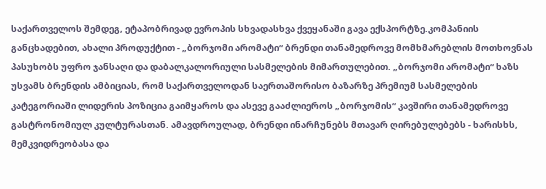საქართველოს შემდეგ, ეტაპობრივად ევროპის სხვადასხვა ქვეყანაში გავა ექსპორტზე.კომპანიის განცხადებით, ახალი პროდუქტით - „ბორჯომი არომატი“ ბრენდი თანამედროვე მომხმარებლის მოთხოვნას პასუხობს უფრო ჯანსაღი და დაბალკალორიული სასმელების მიმართულებით. „ბორჯომი არომატი“ ხაზს უსვამს ბრენდის ამბიციას, რომ საქართველოდან საერთაშორისო ბაზარზე პრემიუმ სასმელების კატეგორიაში ლიდერის პოზიცია გაიმყაროს და ასევე გააძლიეროს „ბორჯომის“ კავშირი თანამედროვე გასტრონომიულ კულტურასთან. ამავდროულად, ბრენდი ინარჩუნებს მთავარ ღირებულებებს - ხარისხს, მემკვიდრეობასა და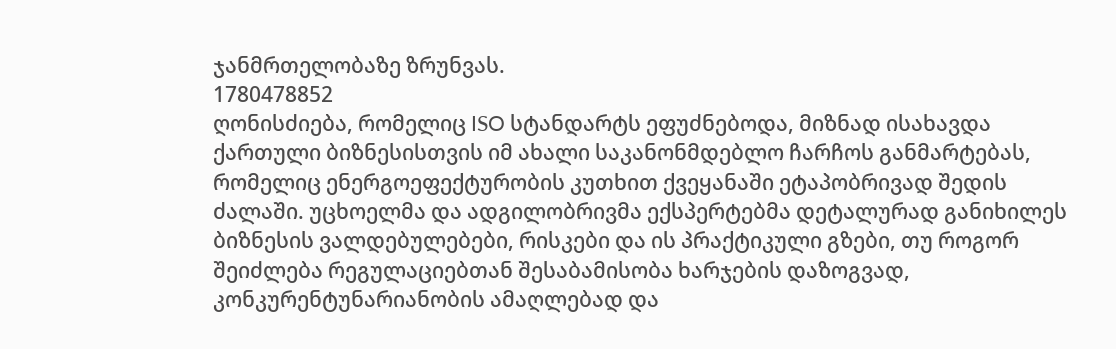ჯანმრთელობაზე ზრუნვას.
1780478852
ღონისძიება, რომელიც ISO სტანდარტს ეფუძნებოდა, მიზნად ისახავდა ქართული ბიზნესისთვის იმ ახალი საკანონმდებლო ჩარჩოს განმარტებას, რომელიც ენერგოეფექტურობის კუთხით ქვეყანაში ეტაპობრივად შედის ძალაში. უცხოელმა და ადგილობრივმა ექსპერტებმა დეტალურად განიხილეს ბიზნესის ვალდებულებები, რისკები და ის პრაქტიკული გზები, თუ როგორ შეიძლება რეგულაციებთან შესაბამისობა ხარჯების დაზოგვად, კონკურენტუნარიანობის ამაღლებად და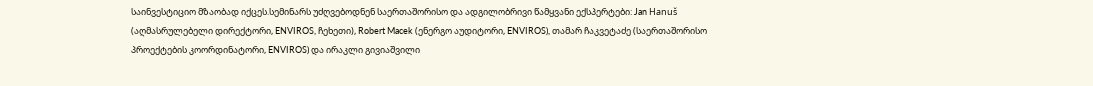საინვესტიციო მზაობად იქცეს.სემინარს უძღვებოდნენ საერთაშორისო და ადგილობრივი წამყვანი ექსპერტები: Jan Hanuš (აღმასრულებელი დირექტორი, ENVIROS, ჩეხეთი), Robert Macek (ენერგო აუდიტორი, ENVIROS), თამარ ჩაკვეტაძე (საერთაშორისო პროექტების კოორდინატორი, ENVIROS) და ირაკლი გივიაშვილი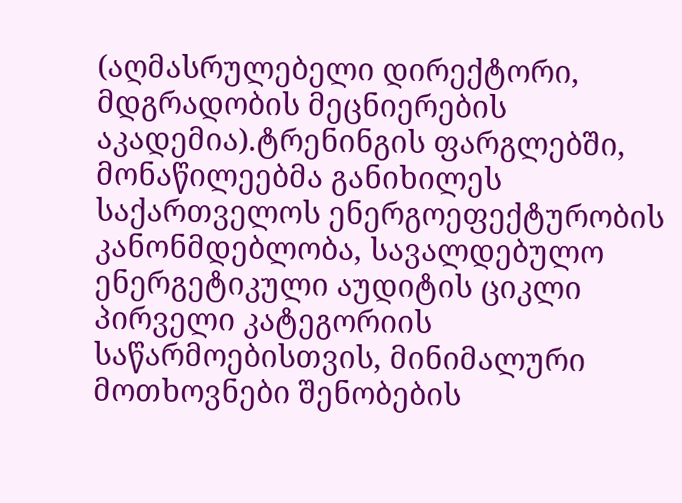(აღმასრულებელი დირექტორი, მდგრადობის მეცნიერების აკადემია).ტრენინგის ფარგლებში, მონაწილეებმა განიხილეს საქართველოს ენერგოეფექტურობის კანონმდებლობა, სავალდებულო ენერგეტიკული აუდიტის ციკლი პირველი კატეგორიის საწარმოებისთვის, მინიმალური მოთხოვნები შენობების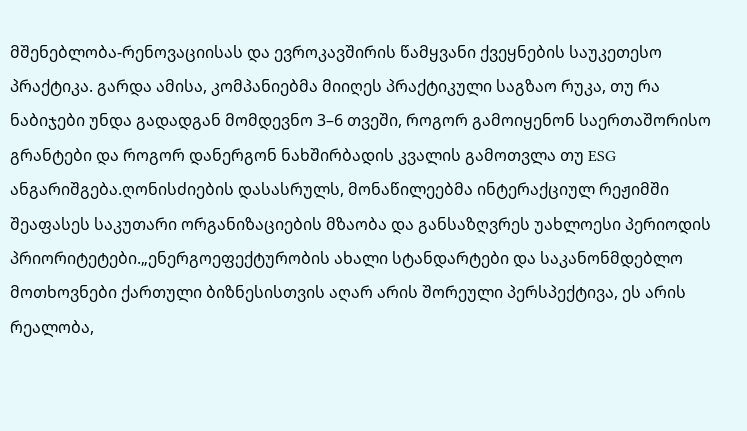მშენებლობა-რენოვაციისას და ევროკავშირის წამყვანი ქვეყნების საუკეთესო პრაქტიკა. გარდა ამისა, კომპანიებმა მიიღეს პრაქტიკული საგზაო რუკა, თუ რა ნაბიჯები უნდა გადადგან მომდევნო 3–6 თვეში, როგორ გამოიყენონ საერთაშორისო გრანტები და როგორ დანერგონ ნახშირბადის კვალის გამოთვლა თუ ESG ანგარიშგება.ღონისძიების დასასრულს, მონაწილეებმა ინტერაქციულ რეჟიმში შეაფასეს საკუთარი ორგანიზაციების მზაობა და განსაზღვრეს უახლოესი პერიოდის პრიორიტეტები.„ენერგოეფექტურობის ახალი სტანდარტები და საკანონმდებლო მოთხოვნები ქართული ბიზნესისთვის აღარ არის შორეული პერსპექტივა, ეს არის რეალობა,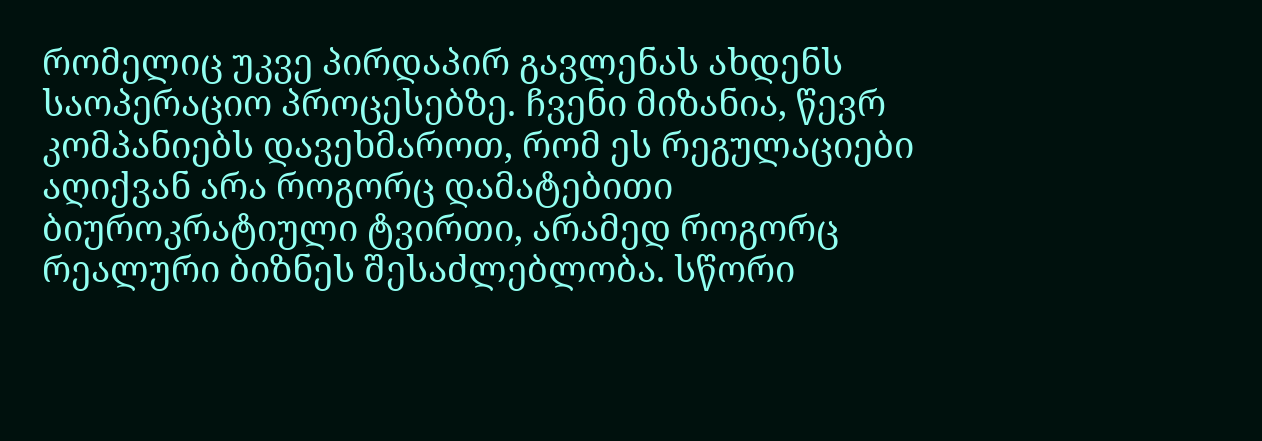რომელიც უკვე პირდაპირ გავლენას ახდენს საოპერაციო პროცესებზე. ჩვენი მიზანია, წევრ კომპანიებს დავეხმაროთ, რომ ეს რეგულაციები აღიქვან არა როგორც დამატებითი ბიუროკრატიული ტვირთი, არამედ როგორც რეალური ბიზნეს შესაძლებლობა. სწორი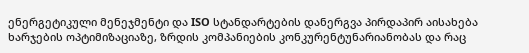ენერგეტიკული მენეჯმენტი და ISO სტანდარტების დანერგვა პირდაპირ აისახება ხარჯების ოპტიმიზაციაზე, ზრდის კომპანიების კონკურენტუნარიანობას და რაც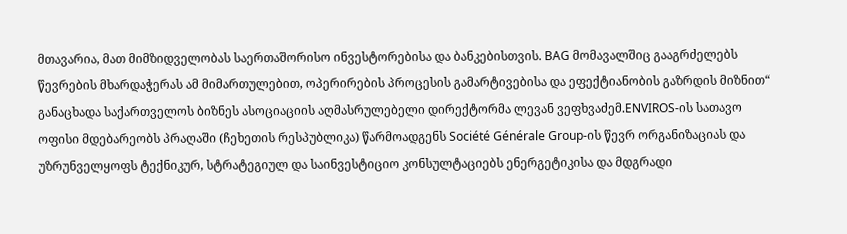მთავარია, მათ მიმზიდველობას საერთაშორისო ინვესტორებისა და ბანკებისთვის. BAG მომავალშიც გააგრძელებს წევრების მხარდაჭერას ამ მიმართულებით, ოპერირების პროცესის გამარტივებისა და ეფექტიანობის გაზრდის მიზნით“ განაცხადა საქართველოს ბიზნეს ასოციაციის აღმასრულებელი დირექტორმა ლევან ვეფხვაძემ.ENVIROS-ის სათავო ოფისი მდებარეობს პრაღაში (ჩეხეთის რესპუბლიკა) წარმოადგენს Société Générale Group-ის წევრ ორგანიზაციას და უზრუნველყოფს ტექნიკურ, სტრატეგიულ და საინვესტიციო კონსულტაციებს ენერგეტიკისა და მდგრადი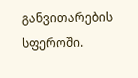განვითარების სფეროში.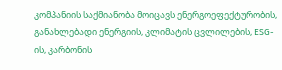კომპანიის საქმიანობა მოიცავს ენერგოეფექტურობის, განახლებადი ენერგიის, კლიმატის ცვლილების, ESG-ის, კარბონის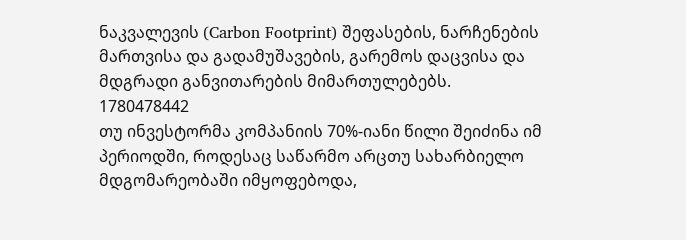ნაკვალევის (Carbon Footprint) შეფასების, ნარჩენების მართვისა და გადამუშავების, გარემოს დაცვისა და მდგრადი განვითარების მიმართულებებს.
1780478442
თუ ინვესტორმა კომპანიის 70%-იანი წილი შეიძინა იმ პერიოდში, როდესაც საწარმო არცთუ სახარბიელო მდგომარეობაში იმყოფებოდა,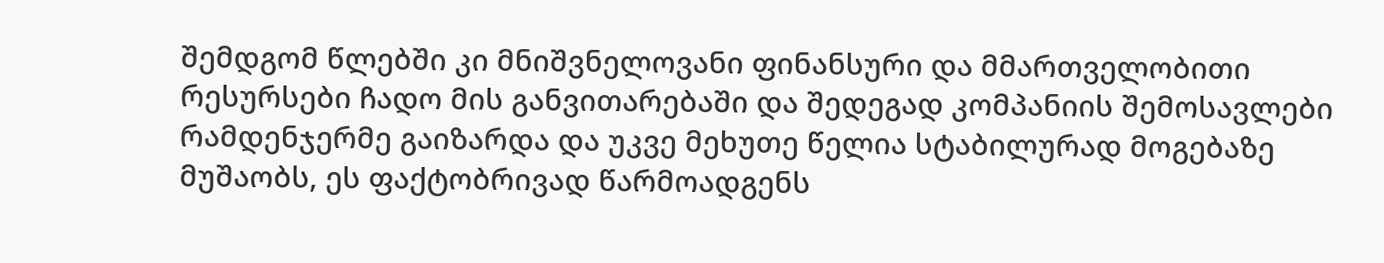შემდგომ წლებში კი მნიშვნელოვანი ფინანსური და მმართველობითი რესურსები ჩადო მის განვითარებაში და შედეგად კომპანიის შემოსავლები რამდენჯერმე გაიზარდა და უკვე მეხუთე წელია სტაბილურად მოგებაზე მუშაობს, ეს ფაქტობრივად წარმოადგენს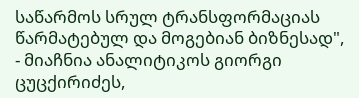საწარმოს სრულ ტრანსფორმაციას წარმატებულ და მოგებიან ბიზნესად", - მიაჩნია ანალიტიკოს გიორგი ცუცქირიძეს,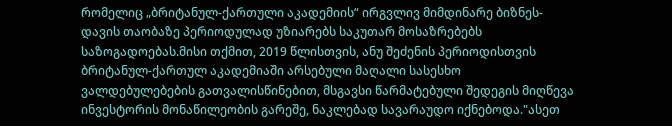რომელიც „ბრიტანულ-ქართული აკადემიის“ ირგვლივ მიმდინარე ბიზნეს-დავის თაობაზე პერიოდულად უზიარებს საკუთარ მოსაზრებებს საზოგადოებას.მისი თქმით, 2019 წლისთვის, ანუ შეძენის პერიოდისთვის ბრიტანულ-ქართულ აკადემიაში არსებული მაღალი სასესხო ვალდებულებების გათვალისწინებით, მსგავსი წარმატებული შედეგის მიღწევა ინვესტორის მონაწილეობის გარეშე, ნაკლებად სავარაუდო იქნებოდა."ასეთ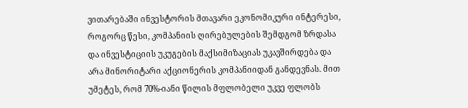ვითარებაში ინვესტორის მთავარი ეკონომიკური ინტერესი, როგორც წესი, კომპანიის ღირებულების შემდგომ ზრდასა და ინვესტიციის უკუგების მაქსიმიზაციას უკავშირდება და არა მინორიტარი აქციონერის კომპანიიდან განდევნას. მით უმეტეს, რომ 70%-იანი წილის მფლობელი უკვე ფლობს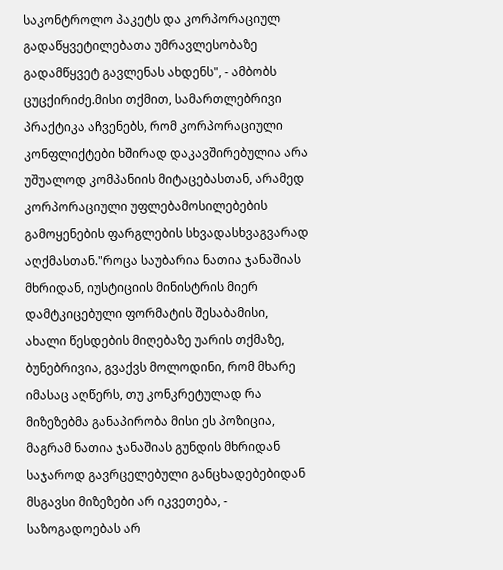საკონტროლო პაკეტს და კორპორაციულ გადაწყვეტილებათა უმრავლესობაზე გადამწყვეტ გავლენას ახდენს", - ამბობს ცუცქირიძე.მისი თქმით, სამართლებრივი პრაქტიკა აჩვენებს, რომ კორპორაციული კონფლიქტები ხშირად დაკავშირებულია არა უშუალოდ კომპანიის მიტაცებასთან, არამედ კორპორაციული უფლებამოსილებების გამოყენების ფარგლების სხვადასხვაგვარად აღქმასთან."როცა საუბარია ნათია ჯანაშიას მხრიდან, იუსტიციის მინისტრის მიერ დამტკიცებული ფორმატის შესაბამისი, ახალი წესდების მიღებაზე უარის თქმაზე, ბუნებრივია, გვაქვს მოლოდინი, რომ მხარე იმასაც აღწერს, თუ კონკრეტულად რა მიზეზებმა განაპირობა მისი ეს პოზიცია, მაგრამ ნათია ჯანაშიას გუნდის მხრიდან საჯაროდ გავრცელებული განცხადებებიდან მსგავსი მიზეზები არ იკვეთება, - საზოგადოებას არ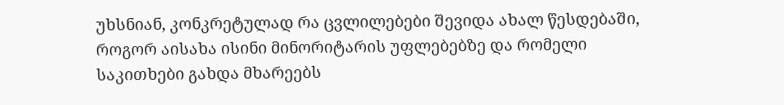უხსნიან, კონკრეტულად რა ცვლილებები შევიდა ახალ წესდებაში, როგორ აისახა ისინი მინორიტარის უფლებებზე და რომელი საკითხები გახდა მხარეებს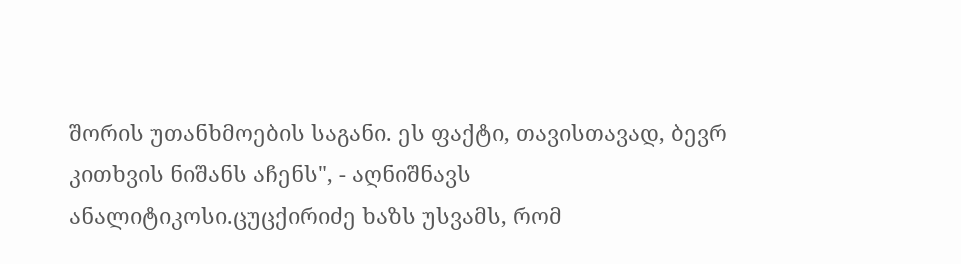შორის უთანხმოების საგანი. ეს ფაქტი, თავისთავად, ბევრ კითხვის ნიშანს აჩენს", - აღნიშნავს ანალიტიკოსი.ცუცქირიძე ხაზს უსვამს, რომ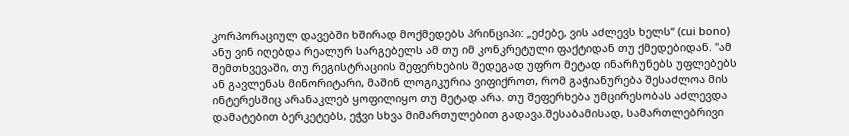კორპორაციულ დავებში ხშირად მოქმედებს პრინციპი: „ეძებე, ვის აძლევს ხელს“ (cui bono) ანუ ვინ იღებდა რეალურ სარგებელს ამ თუ იმ კონკრეტული ფაქტიდან თუ ქმედებიდან. "ამ შემთხვევაში, თუ რეგისტრაციის შეფერხების შედეგად უფრო მეტად ინარჩუნებს უფლებებს ან გავლენას მინორიტარი, მაშინ ლოგიკურია ვიფიქროთ, რომ გაჭიანურება შესაძლოა მის ინტერესშიც არანაკლებ ყოფილიყო თუ მეტად არა. თუ შეფერხება უმცირესობას აძლევდა დამატებით ბერკეტებს, ეჭვი სხვა მიმართულებით გადავა.შესაბამისად, სამართლებრივი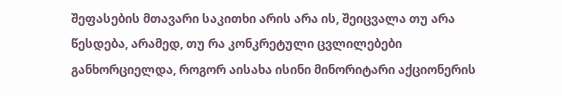შეფასების მთავარი საკითხი არის არა ის, შეიცვალა თუ არა წესდება, არამედ, თუ რა კონკრეტული ცვლილებები განხორციელდა, როგორ აისახა ისინი მინორიტარი აქციონერის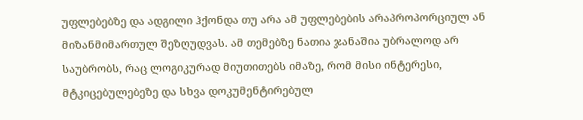უფლებებზე და ადგილი ჰქონდა თუ არა ამ უფლებების არაპროპორციულ ან მიზანმიმართულ შეზღუდვას. ამ თემებზე ნათია ჯანაშია უბრალოდ არ საუბრობს, რაც ლოგიკურად მიუთითებს იმაზე, რომ მისი ინტერესი, მტკიცებულებეზე და სხვა დოკუმენტირებულ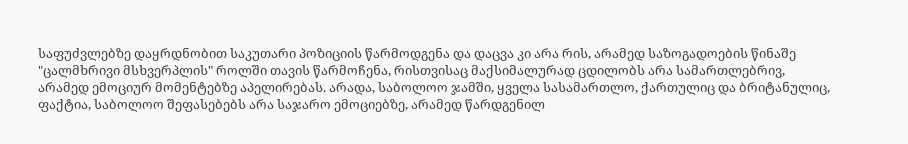საფუძვლებზე დაყრდნობით საკუთარი პოზიციის წარმოდგენა და დაცვა კი არა რის, არამედ საზოგადოების წინაშე "ცალმხრივი მსხვერპლის" როლში თავის წარმოჩენა, რისთვისაც მაქსიმალურად ცდილობს არა სამართლებრივ, არამედ ემოციურ მომენტებზე აპელირებას. არადა, საბოლოო ჯამში, ყველა სასამართლო, ქართულიც და ბრიტანულიც, ფაქტია, საბოლოო შეფასებებს არა საჯარო ემოციებზე, არამედ წარდგენილ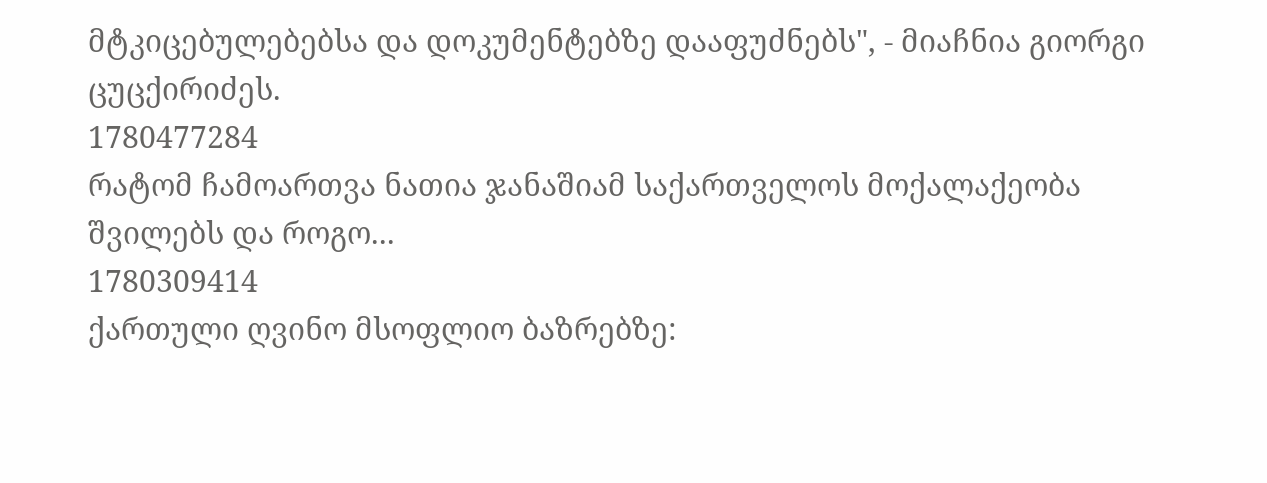მტკიცებულებებსა და დოკუმენტებზე დააფუძნებს", - მიაჩნია გიორგი ცუცქირიძეს.
1780477284
რატომ ჩამოართვა ნათია ჯანაშიამ საქართველოს მოქალაქეობა შვილებს და როგო...
1780309414
ქართული ღვინო მსოფლიო ბაზრებზე: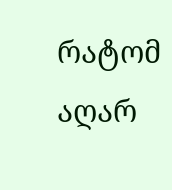რატომ აღარ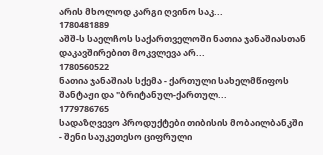არის მხოლოდ კარგი ღვინო საკ...
1780481889
აშშ-ს საელჩოს საქართველოში ნათია ჯანაშიასთან დაკავშირებით მოკვლევა არ...
1780560522
ნათია ჯანაშიას სქემა - ქართული სახელმწიფოს შანტაჟი და "ბრიტანულ-ქართულ...
1779786765
სადაზღვევო პროდუქტები თიბისის მობაილბანკში - შენი საუკეთესო ციფრული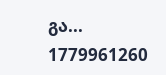გა...
1779961260